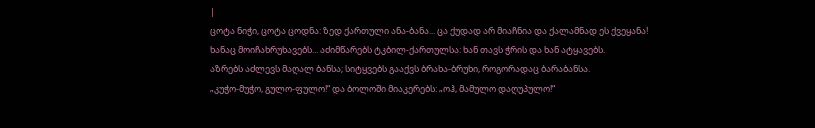|
ცოტა ნიჭი, ცოტა ცოდნა: ზედ ქართული ანა-ბანა... ცა ქუდად არ მიაჩნია და ქალამნად ეს ქვეყანა!
ხანაც მოიჩახრუხავებს... აძიმწარებს ტკბილ-ქართულსა: ხან თავს ჭრის და ხან ატყავებს.
აზრებს აძლევს მაღალ ბანსა; სიტყვებს გააქვს ბრახა-ბრუხი, როგორადაც ბარაბანსა.
„კუჭო-მუჭო, გულო-ფულო!“ და ბოლოში მიაკერებს: „ოჰ, მამულო დაღუპულო!“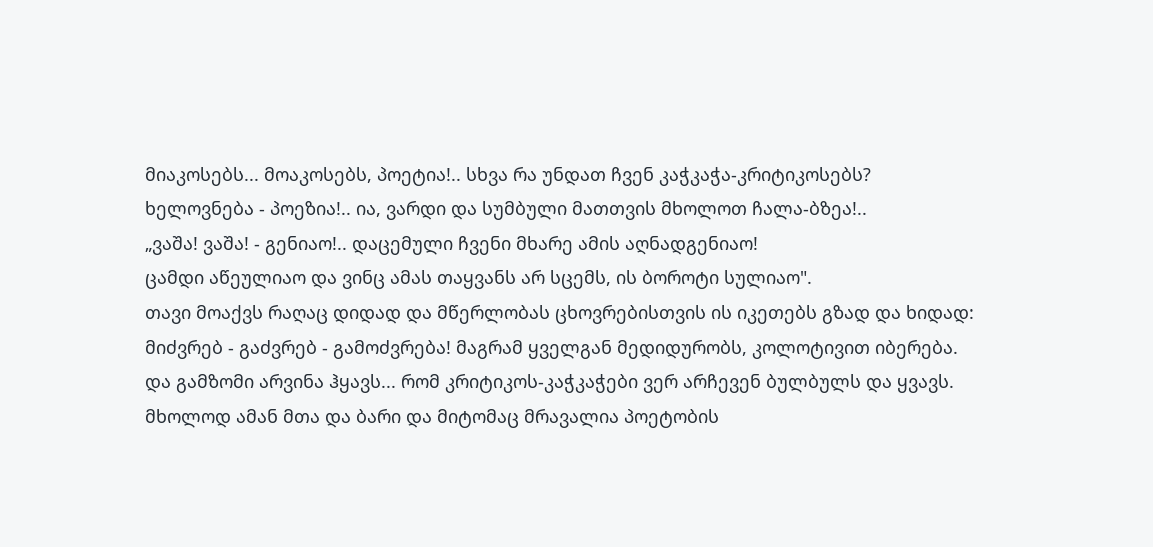მიაკოსებს... მოაკოსებს, პოეტია!.. სხვა რა უნდათ ჩვენ კაჭკაჭა-კრიტიკოსებს?
ხელოვნება - პოეზია!.. ია, ვარდი და სუმბული მათთვის მხოლოთ ჩალა-ბზეა!..
„ვაშა! ვაშა! - გენიაო!.. დაცემული ჩვენი მხარე ამის აღნადგენიაო!
ცამდი აწეულიაო და ვინც ამას თაყვანს არ სცემს, ის ბოროტი სულიაო".
თავი მოაქვს რაღაც დიდად და მწერლობას ცხოვრებისთვის ის იკეთებს გზად და ხიდად:
მიძვრებ - გაძვრებ - გამოძვრება! მაგრამ ყველგან მედიდურობს, კოლოტივით იბერება.
და გამზომი არვინა ჰყავს... რომ კრიტიკოს-კაჭკაჭები ვერ არჩევენ ბულბულს და ყვავს.
მხოლოდ ამან მთა და ბარი და მიტომაც მრავალია პოეტობის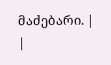მაძებარი. |
|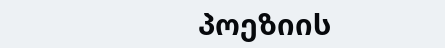პოეზიის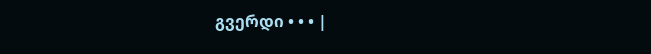გვერდი • • • |